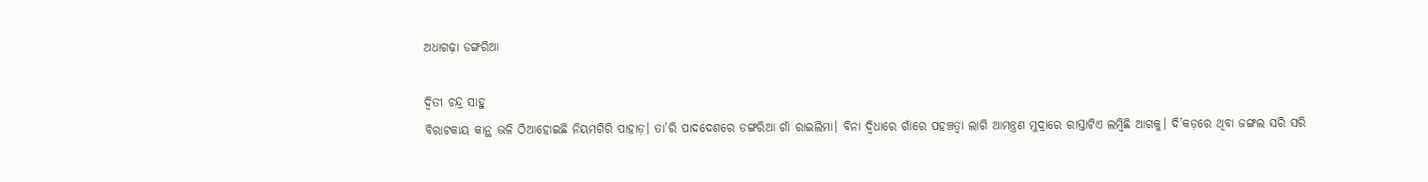ଅଧାଗଢ଼ା ଡଙ୍ଗରିଆ

ଦ୍ୱିତୀ ଚନ୍ଦ୍ର ସାହୁ
ବିରାଟକାୟ କାନ୍ଥ ଭଳି ଠିଆହୋଇଛି ନିୟମଗିରି ପାହାଡ଼। ତା’ରି ପାଦଦେଶରେ ଡଙ୍ଗରିଆ ଗାଁ ରାଇଲିମା। ବିନା ଦ୍ୱିଧାରେ ଗାଁରେ ପହଞ୍ଚତ୍ବା ଲାଗି ଆମନ୍ତ୍ରଣ ମୁଦ୍ରାରେ ରାସ୍ତାଟିଏ ଲମ୍ବିଛି ଆଗକୁ। ଦି’କଡ଼ରେ ଥିବା ଜଙ୍ଗଲ ସରି ସରି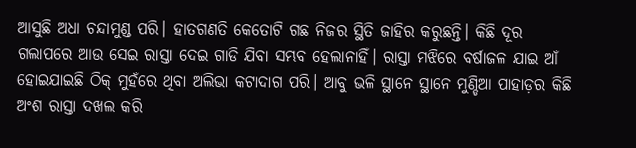ଆସୁଛି ଅଧା ଚନ୍ଦାମୁଣ୍ଡ ପରି। ହାତଗଣତି କେତୋଟି ଗଛ ନିଜର ସ୍ଥିତି ଜାହିର କରୁଛନ୍ତି। କିଛି ଦୂର ଗଲାପରେ ଆଉ ସେଇ ରାସ୍ତା ଦେଇ ଗାଡି ଯିବା ସମ୍ଭବ ହେଲାନାହିଁ। ରାସ୍ତା ମଝିରେ ବର୍ଷାଜଳ ଯାଇ ଆଁ ହୋଇଯାଇଛି ଠିକ୍‌ ମୁହଁରେ ଥିବା ଅଲିଭା କଟାଦାଗ ପରି। ଆବୁ ଭଳି ସ୍ଥାନେ ସ୍ଥାନେ ମୁଣ୍ଡିଆ ପାହାଡ଼ର କିଛି ଅଂଶ ରାସ୍ତା ଦଖଲ କରି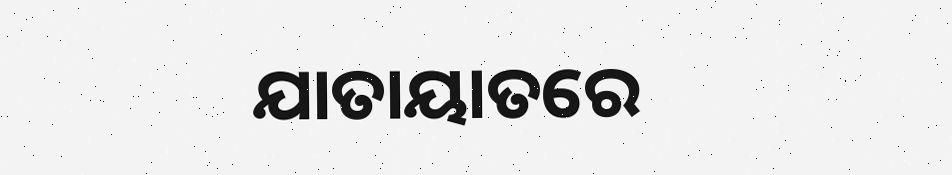ଯାତାୟାତରେ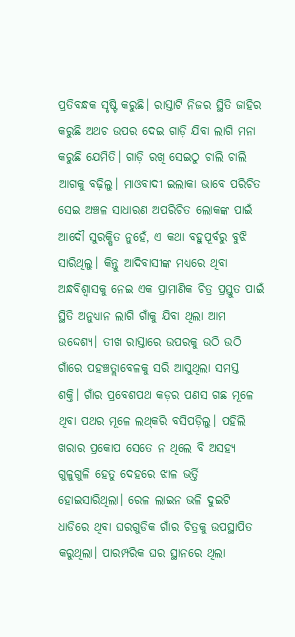ପ୍ରତିବନ୍ଧକ ସୃଷ୍ଟି କରୁଛି। ରାସ୍ତାଟି ନିଜର ସ୍ଥିତି ଜାହିର କରୁଛି ଅଥଚ ଉପର ଦେଇ ଗାଡ଼ି ଯିବା ଲାଗି ମନା କରୁଛି ଯେମିତି। ଗାଡ଼ି ରଖି ସେଇଠୁ ଚାଲି ଚାଲି ଆଗକୁ ବଢ଼ିଲୁ। ମାଓବାଦୀ ଇଲାକା ଭାବେ ପରିଚିତ ସେଇ ଅଞ୍ଚଳ ସାଧାରଣ ଅପରିଚିତ ଲୋକଙ୍କ ପାଇଁ ଆଦୌ ସୁରକ୍ଷିତ ନୁହେଁ, ଏ କଥା ବହୁପୂର୍ବରୁ ବୁଝି ସାରିଥିଲୁ। କିନ୍ତୁ ଆଦିବାସୀଙ୍କ ମଧ୍ୟରେ ଥିବା ଅନ୍ଧବିଶ୍ୱାସକୁ ନେଇ ଏକ ପ୍ରାମାଣିକ ଚିତ୍ର ପ୍ରସ୍ତୁତ ପାଇଁ ସ୍ଥିତି ଅନୁଧ୍ୟାନ ଲାଗି ଗାଁକୁ ଯିବା ଥିଲା ଆମ ଉଦ୍ଦେଶ୍ୟ। ତୀଖ ରାସ୍ତାରେ ଉପରକୁ ଉଠି ଉଠି ଗାଁରେ ପହଞ୍ଚତ୍ଲାବେଳକୁ ସରି ଆସୁଥିଲା ସମସ୍ତ ଶକ୍ତି। ଗାଁର ପ୍ରବେଶପଥ କଡ଼ର ପଣସ ଗଛ ମୂଳେ ଥିବା ପଥର ମୂଳେ ଲଥ୍‌କରି ବସିପଡ଼ିଲୁ। ପହିଲି ଖରାର ପ୍ରକୋପ ସେତେ ନ ଥିଲେ ବି ଅସହ୍ୟ ଗୁଳୁଗୁଳି ହେତୁ ଦେହରେ ଝାଳ ଭର୍ତ୍ତି ହୋଇସାରିଥିଲା। ରେଳ ଲାଇନ ଭଳି ଦୁଇଟି ଧାଡିରେ ଥିବା ଘରଗୁଡିକ ଗାଁର ଚିତ୍ରକୁ ଉପସ୍ଥାପିତ କରୁଥିଲା। ପାରମ୍ପରିକ ଘର ସ୍ଥାନରେ ଥିଲା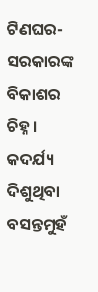ଟିଣଘର- ସରକାରଙ୍କ ବିକାଶର ଚିହ୍ନ।
କଦର୍ଯ୍ୟ ଦିଶୁଥିବା ବସନ୍ତମୁହଁ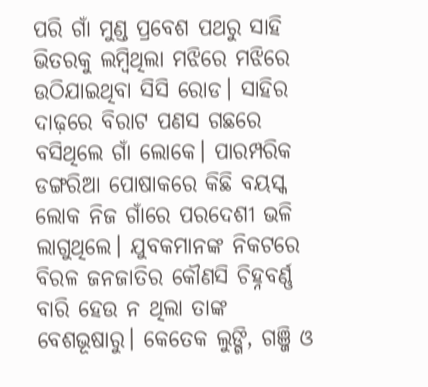ପରି ଗାଁ ମୁଣ୍ଡ ପ୍ରବେଶ ପଥରୁ ସାହି ଭିତରକୁ ଲମ୍ବିଥିଲା ମଝିରେ ମଝିରେ ଉଠିଯାଇଥିବା ସିସି ରୋଡ। ସାହିର ଦାଢ଼ରେ ବିରାଟ ପଣସ ଗଛରେ ବସିଥିଲେ ଗାଁ ଲୋକେ। ପାରମ୍ପରିକ ଡଙ୍ଗରିଆ ପୋଷାକରେ କିଛି ବୟସ୍କ ଲୋକ ନିଜ ଗାଁରେ ପରଦେଶୀ ଭଳି ଲାଗୁଥିଲେ। ଯୁବକମାନଙ୍କ ନିକଟରେ ବିରଳ ଜନଜାତିର କୌଣସି ଚିହ୍ନବର୍ଣ୍ଣ ବାରି ହେଉ ନ ଥିଲା ତାଙ୍କ ବେଶଭୂଷାରୁ। କେତେକ ଲୁଙ୍ଗି, ଗଞ୍ଜି ଓ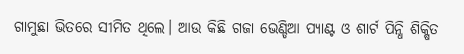ଗାମୁଛା ଭିତରେ ସୀମିତ ଥିଲେ। ଆଉ କିଛି ଗଜା ଭେଣ୍ଡିଆ ପ୍ୟାଣ୍ଟ ଓ ଶାର୍ଟ ପିନ୍ଧି ଶିକ୍ଷିତ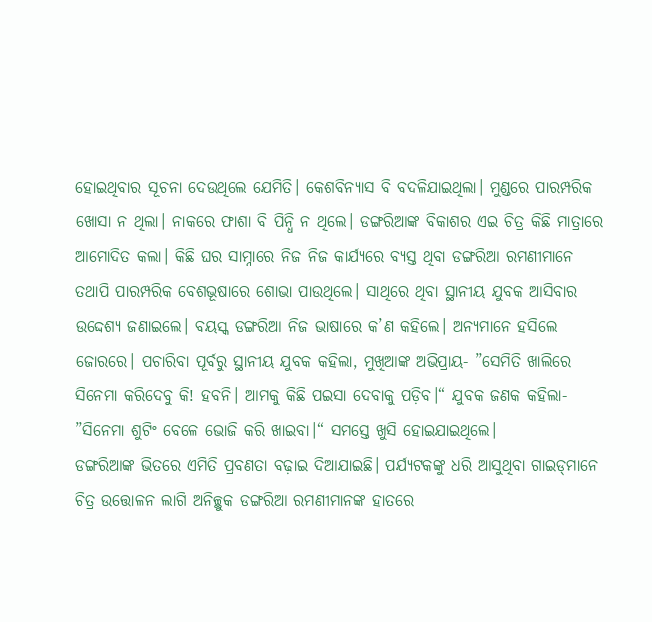ହୋଇଥିବାର ସୂଚନା ଦେଉଥିଲେ ଯେମିତି। କେଶବିନ୍ୟାସ ବି ବଦଳିଯାଇଥିଲା। ମୁଣ୍ଡରେ ପାରମ୍ପରିକ ଖୋସା ନ ଥିଲା। ନାକରେ ଫାଶା ବି ପିନ୍ଧି ନ ଥିଲେ। ଡଙ୍ଗରିଆଙ୍କ ବିକାଶର ଏଇ ଚିତ୍ର କିଛି ମାତ୍ରାରେ ଆମୋଦିତ କଲା। କିଛି ଘର ସାମ୍ନାରେ ନିଜ ନିଜ କାର୍ଯ୍ୟରେ ବ୍ୟସ୍ତ ଥିବା ଡଙ୍ଗରିଆ ରମଣୀମାନେ ତଥାପି ପାରମ୍ପରିକ ବେଶଭୂଷାରେ ଶୋଭା ପାଉଥିଲେ। ସାଥିରେ ଥିବା ସ୍ଥାନୀୟ ଯୁବକ ଆସିବାର ଉଦ୍ଦେଶ୍ୟ ଜଣାଇଲେ। ବୟସ୍କ ଡଙ୍ଗରିଆ ନିଜ ଭାଷାରେ କ’ଣ କହିଲେ। ଅନ୍ୟମାନେ ହସିଲେ ଜୋରରେ। ପଚାରିବା ପୂର୍ବରୁ ସ୍ଥାନୀୟ ଯୁବକ କହିଲା, ମୁଖିଆଙ୍କ ଅଭିପ୍ରାୟ- ”ସେମିତି ଖାଲିରେ ସିନେମା କରିଦେବୁ କି! ହବନି। ଆମକୁ କିଛି ପଇସା ଦେବାକୁ ପଡ଼ିବ।“ ଯୁବକ ଜଣକ କହିଲା- ”ସିନେମା ଶୁଟିଂ ବେଳେ ଭୋଜି କରି ଖାଇବା।“ ସମସ୍ତେ ଖୁସି ହୋଇଯାଇଥିଲେ।
ଡଙ୍ଗରିଆଙ୍କ ଭିତରେ ଏମିତି ପ୍ରବଣତା ବଢ଼ାଇ ଦିଆଯାଇଛି। ପର୍ଯ୍ୟଟକଙ୍କୁ ଧରି ଆସୁଥିବା ଗାଇଡ୍‌ମାନେ ଚିତ୍ର ଉତ୍ତୋଳନ ଲାଗି ଅନିଚ୍ଛୁକ ଡଙ୍ଗରିଆ ରମଣୀମାନଙ୍କ ହାତରେ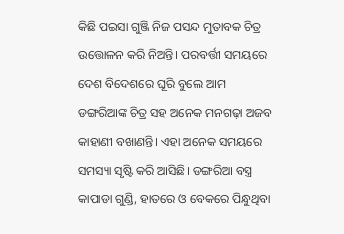କିଛି ପଇସା ଗୁଞ୍ଜି ନିଜ ପସନ୍ଦ ମୁତାବକ ଚିତ୍ର ଉତ୍ତୋଳନ କରି ନିଅନ୍ତି। ପରବର୍ତ୍ତୀ ସମୟରେ ଦେଶ ବିଦେଶରେ ଘୂରି ବୁଲେ ଆମ ଡଙ୍ଗରିଆଙ୍କ ଚିତ୍ର ସହ ଅନେକ ମନଗଢ଼ା ଅଜବ କାହାଣୀ ବଖାଣନ୍ତି। ଏହା ଅନେକ ସମୟରେ ସମସ୍ୟା ସୃଷ୍ଟି କରି ଆସିଛି। ଡଙ୍ଗରିଆ ବସ୍ତ୍ର କାପାଡା ଗୁଣ୍ଡି, ହାତରେ ଓ ବେକରେ ପିନ୍ଧୁଥିବା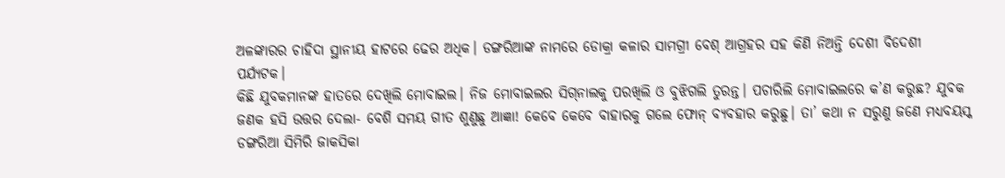ଅଳଙ୍କାରର ଚାହିଦା ସ୍ଥାନୀୟ ହାଟରେ ଢେର ଅଧିକ। ଡଙ୍ଗରିଆଙ୍କ ନାମରେ ଡୋକ୍ରା କଳାର ସାମଗ୍ରୀ ବେଶ୍‌ ଆଗ୍ରହର ସହ କିଣି ନିଅନ୍ତି ଦେଶୀ ବିଦେଶୀ ପର୍ଯ୍ୟଟକ।
କିଛି ଯୁବକମାନଙ୍କ ହାତରେ ଦେଖିଲି ମୋବାଇଲ। ନିଜ ମୋବାଇଲର ସିଗ୍‌ନାଲକୁ ପରଖିଲି ଓ ବୁଝିଗଲି ତୁରନ୍ତ। ପଚାରିଲି ମୋବାଇଲରେ କ’ଣ କରୁଛ? ଯୁବକ ଜଣକ ହସି ଉତ୍ତର ଦେଲା- ବେଶି ସମୟ ଗୀତ ଶୁଣୁଛୁ ଆଜ୍ଞା! କେବେ କେବେ ବାହାରକୁ ଗଲେ ଫୋନ୍‌ ବ୍ୟବହାର କରୁଛୁ। ତା’ କଥା ନ ସରୁଣୁ ଜଣେ ମଧ୍ୟବୟସ୍କ ଡଙ୍ଗରିଆ ସିମିରି ଜାକସିକା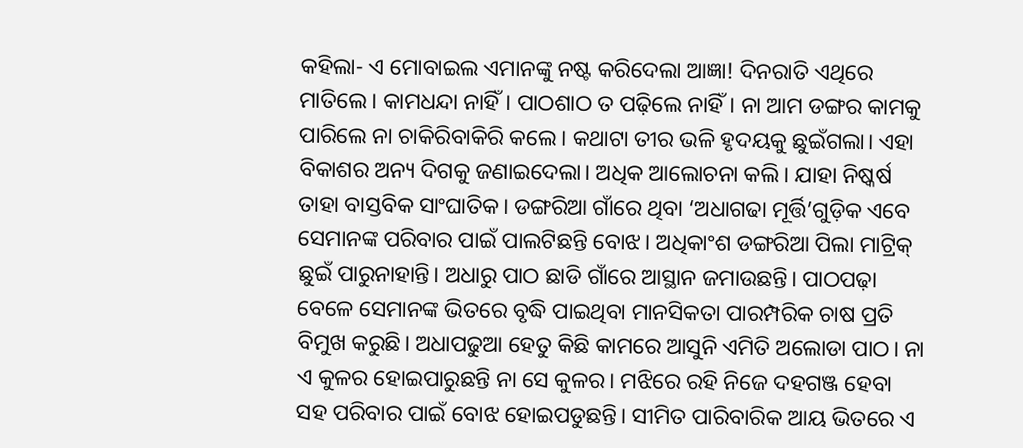କହିଲା- ଏ ମୋବାଇଲ ଏମାନଙ୍କୁ ନଷ୍ଟ କରିଦେଲା ଆଜ୍ଞା! ଦିନରାତି ଏଥିରେ ମାତିଲେ। କାମଧନ୍ଦା ନାହିଁ। ପାଠଶାଠ ତ ପଢ଼ିଲେ ନାହିଁ। ନା ଆମ ଡଙ୍ଗର କାମକୁ ପାରିଲେ ନା ଚାକିରିବାକିରି କଲେ। କଥାଟା ତୀର ଭଳି ହୃଦୟକୁ ଛୁଇଁଗଲା। ଏହା ବିକାଶର ଅନ୍ୟ ଦିଗକୁ ଜଣାଇଦେଲା। ଅଧିକ ଆଲୋଚନା କଲି। ଯାହା ନିଷ୍କର୍ଷ ତାହା ବାସ୍ତବିକ ସାଂଘାତିକ। ଡଙ୍ଗରିଆ ଗାଁରେ ଥିବା ‘ଅଧାଗଢା ମୂର୍ତ୍ତି’ଗୁଡ଼ିକ ଏବେ ସେମାନଙ୍କ ପରିବାର ପାଇଁ ପାଲଟିଛନ୍ତି ବୋଝ। ଅଧିକାଂଶ ଡଙ୍ଗରିଆ ପିଲା ମାଟ୍ରିକ୍‌ ଛୁଇଁ ପାରୁନାହାନ୍ତି। ଅଧାରୁ ପାଠ ଛାଡି ଗାଁରେ ଆସ୍ଥାନ ଜମାଉଛନ୍ତି। ପାଠପଢ଼ା ବେଳେ ସେମାନଙ୍କ ଭିତରେ ବୃଦ୍ଧି ପାଇଥିବା ମାନସିକତା ପାରମ୍ପରିକ ଚାଷ ପ୍ରତି ବିମୁଖ କରୁଛି। ଅଧାପଢୁଆ ହେତୁ କିଛି କାମରେ ଆସୁନି ଏମିତି ଅଲୋଡା ପାଠ। ନା ଏ କୁଳର ହୋଇପାରୁଛନ୍ତି ନା ସେ କୁଳର। ମଝିରେ ରହି ନିଜେ ଦହଗଞ୍ଜ ହେବା ସହ ପରିବାର ପାଇଁ ବୋଝ ହୋଇପଡୁଛନ୍ତି। ସୀମିତ ପାରିବାରିକ ଆୟ ଭିତରେ ଏ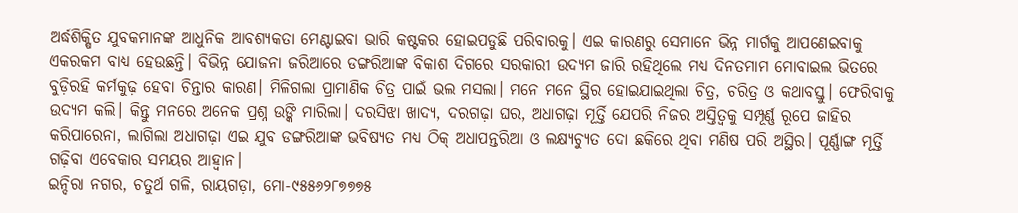ଅର୍ଦ୍ଧଶିକ୍ଷିତ ଯୁବକମାନଙ୍କ ଆଧୁନିକ ଆବଶ୍ୟକତା ମେଣ୍ଟାଇବା ଭାରି କଷ୍ଟକର ହୋଇପଡୁଛି ପରିବାରକୁ। ଏଇ କାରଣରୁ ସେମାନେ ଭିନ୍ନ ମାର୍ଗକୁ ଆପଣେଇବାକୁ ଏକରକମ ବାଧ୍ୟ ହେଉଛନ୍ତି। ବିଭିନ୍ନ ଯୋଜନା ଜରିଆରେ ଡଙ୍ଗରିଆଙ୍କ ବିକାଶ ଦିଗରେ ସରକାରୀ ଉଦ୍ୟମ ଜାରି ରହିଥିଲେ ମଧ୍ୟ ଦିନତମାମ ମୋବାଇଲ ଭିତରେ ବୁଡ଼ିରହି କର୍ମକୁଢ଼ ହେବା ଚିନ୍ତାର କାରଣ। ମିଳିଗଲା ପ୍ରାମାଣିକ ଚିତ୍ର ପାଇଁ ଭଲ ମସଲା। ମନେ ମନେ ସ୍ଥିର ହୋଇଯାଇଥିଲା ଚିତ୍ର, ଚରିତ୍ର ଓ କଥାବସ୍ତୁ। ଫେରିବାକୁ ଉଦ୍ୟମ କଲି। କିନ୍ତୁ ମନରେ ଅନେକ ପ୍ରଶ୍ନ ଉଙ୍କି ମାରିଲା। ଦରସିଝା ଖାଦ୍ୟ, ଦରଗଢ଼ା ଘର, ଅଧାଗଢ଼ା ମୂର୍ତ୍ତି ଯେପରି ନିଜର ଅସ୍ତିତ୍ୱକୁ ସମ୍ପୂର୍ଣ୍ଣ ରୂପେ ଜାହିର କରିପାରେନା, ଲାଗିଲା ଅଧାଗଢ଼ା ଏଇ ଯୁବ ଡଙ୍ଗରିଆଙ୍କ ଭବିଷ୍ୟତ ମଧ୍ୟ ଠିକ୍‌ ଅଧାପନ୍ତରିଆ ଓ ଲକ୍ଷ୍ୟଚ୍ୟୁତ ଦୋ ଛକିରେ ଥିବା ମଣିଷ ପରି ଅସ୍ଥିର। ପୂର୍ଣ୍ଣାଙ୍ଗ ମୂର୍ତ୍ତି ଗଢ଼ିବା ଏବେକାର ସମୟର ଆହ୍ବାନ।
ଇନ୍ଦିରା ନଗର, ଚତୁର୍ଥ ଗଳି, ରାୟଗଡ଼ା, ମୋ-୯୫୫୬୨୮୭୭୭୫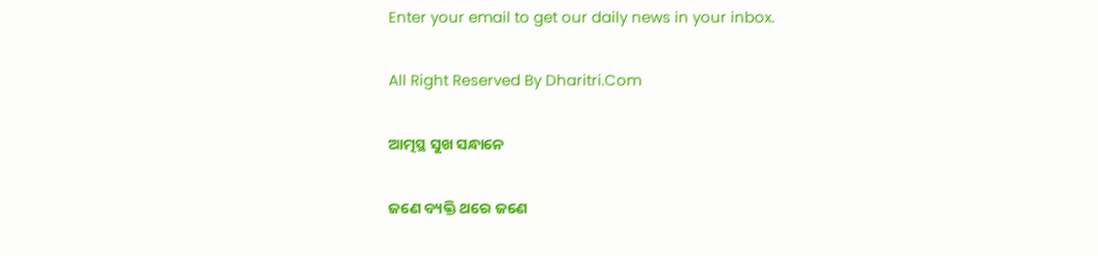Enter your email to get our daily news in your inbox.

All Right Reserved By Dharitri.Com

ଆତ୍ମସ୍ଥ ସୁଖ ସନ୍ଧାନେ

ଜଣେ ବ୍ୟକ୍ତି ଥରେ ଜଣେ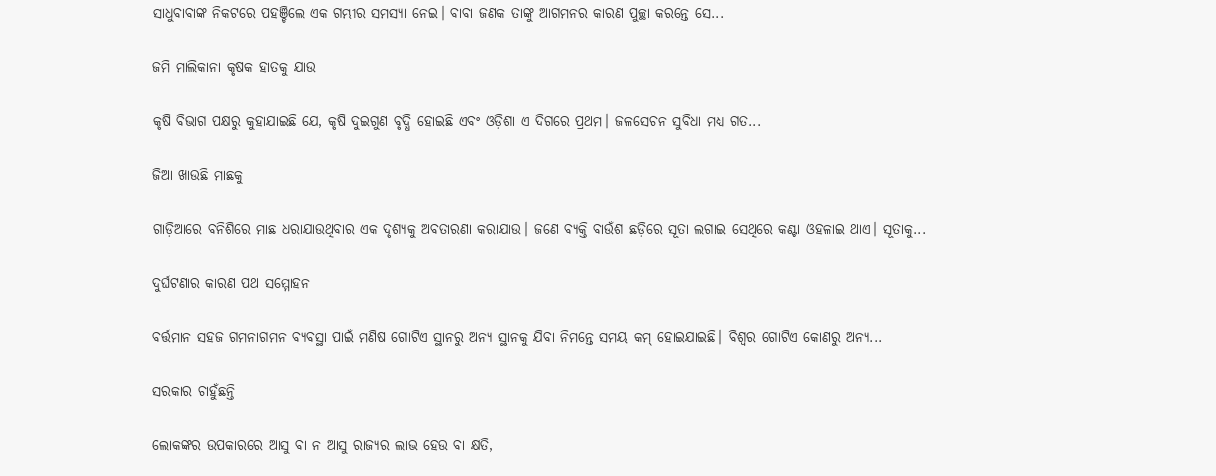ସାଧୁବାବାଙ୍କ ନିକଟରେ ପହଞ୍ଚିଲେ ଏକ ଗମ୍ଭୀର ସମସ୍ୟା ନେଇ। ବାବା ଜଣକ ତାଙ୍କୁ ଆଗମନର କାରଣ ପୁଚ୍ଛା କରନ୍ତେ ସେ...

ଜମି ମାଲିକାନା କୃଷକ ହାତକୁ ଯାଉ

କୃଷି ବିଭାଗ ପକ୍ଷରୁ କୁହାଯାଇଛି ଯେ, କୃଷି ଦୁଇଗୁଣ ବୃଦ୍ଧି ହୋଇଛି ଏବଂ ଓଡ଼ିଶା ଏ ଦିଗରେ ପ୍ରଥମ। ଜଳସେଚନ ସୁବିଧା ମଧ୍ୟ ଗତ...

ଜିଆ ଖାଉଛି ମାଛକୁ

ଗାଡ଼ିଆରେ ବନିଶିରେ ମାଛ ଧରାଯାଉଥିବାର ଏକ ଦୃଶ୍ୟକୁ ଅବତାରଣା କରାଯାଉ। ଜଣେ ବ୍ୟକ୍ତି ବାଉଁଶ ଛଡ଼ିରେ ସୂତା ଲଗାଇ ସେଥିରେ କଣ୍ଟା ଓହଳାଇ ଥାଏ। ସୂତାକୁ...

ଦୁର୍ଘଟଣାର କାରଣ ପଥ ସମ୍ମୋହନ

ବର୍ତ୍ତମାନ ସହଜ ଗମନାଗମନ ବ୍ୟବସ୍ଥା ପାଇଁ ମଣିଷ ଗୋଟିଏ ସ୍ଥାନରୁ ଅନ୍ୟ ସ୍ଥାନକୁ ଯିବା ନିମନ୍ତେ ସମୟ କମ୍‌ ହୋଇଯାଇଛି। ବିଶ୍ୱର ଗୋଟିଏ କୋଣରୁ ଅନ୍ୟ...

ସରକାର ଚାହୁଁଛନ୍ତି

ଲୋକଙ୍କର ଉପକାରରେ ଆସୁ ବା ନ ଆସୁ ରାଜ୍ୟର ଲାଭ ହେଉ ବା କ୍ଷତି,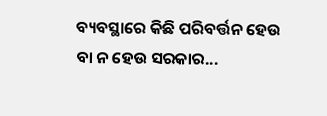ବ୍ୟବସ୍ଥାରେ କିଛି ପରିବର୍ତ୍ତନ ହେଉ ବା ନ ହେଉ ସରକାର...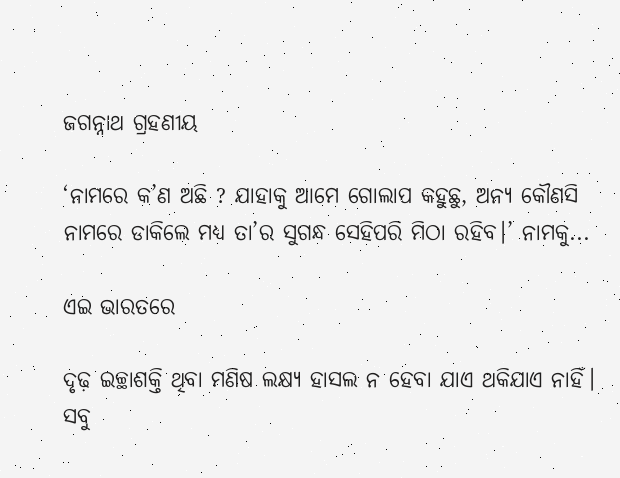ଜଗନ୍ନାଥ ଗ୍ରହଣୀୟ

‘ନାମରେ କ’ଣ ଅଛି ? ଯାହାକୁ ଆମେ ଗୋଲାପ କହୁଛୁ, ଅନ୍ୟ କୌଣସି ନାମରେ ଡାକିଲେ ମଧ୍ୟ ତା’ର ସୁଗନ୍ଧ ସେହିପରି ମିଠା ରହିବ।’ ନାମକୁ...

ଏଇ ଭାରତରେ

ଦୃଢ଼ ଇଚ୍ଛାଶକ୍ତି ଥିବା ମଣିଷ ଲକ୍ଷ୍ୟ ହାସଲ ନ ହେବା ଯାଏ ଥକିଯାଏ ନାହିଁ। ସବୁ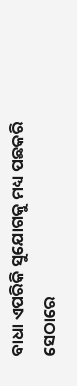ବାଧା ଏପରିକି ସୁଯୋଗକୁ ମଧ୍ୟ ପଛକରି ସେଠାରେ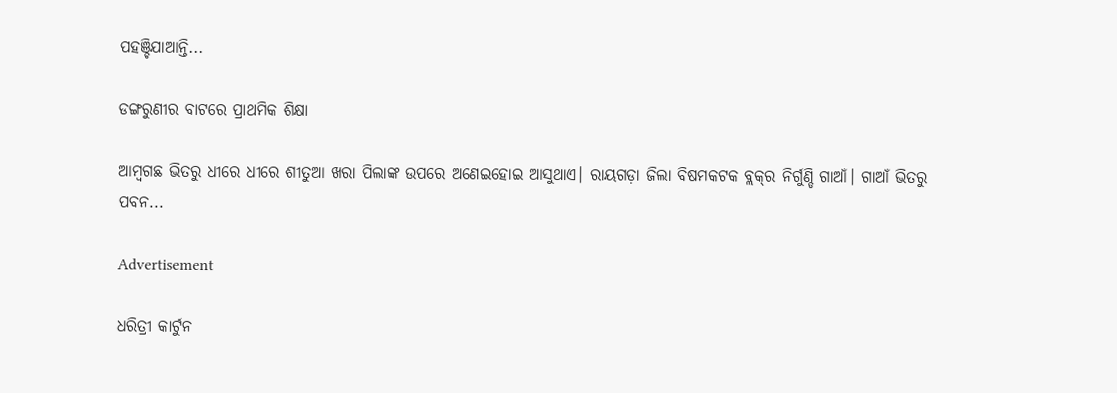ପହଞ୍ଚିଯାଆନ୍ତି...

ଡଙ୍ଗରୁଣୀର ବାଟରେ ପ୍ରାଥମିକ ଶିକ୍ଷା

ଆମ୍ବଗଛ ଭିତରୁ ଧୀରେ ଧୀରେ ଶୀତୁଆ ଖରା ପିଲାଙ୍କ ଉପରେ ଅଣେଇହୋଇ ଆସୁଥାଏ। ରାୟଗଡ଼ା ଜିଲା ବିଷମକଟକ ବ୍ଲକ୍‌ର ନିର୍ଗୁଣ୍ଡି ଗାଆଁ। ଗାଆଁ ଭିତରୁ ପବନ...

Advertisement

ଧରିତ୍ରୀ କାର୍ଟୁନ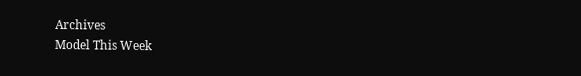Archives
Model This Week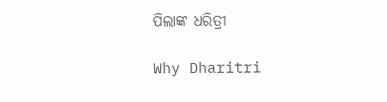ପିଲାଙ୍କ ଧରିତ୍ରୀ

Why Dharitri